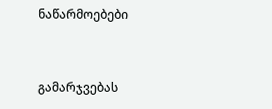ნაწარმოებები


გამარჯვებას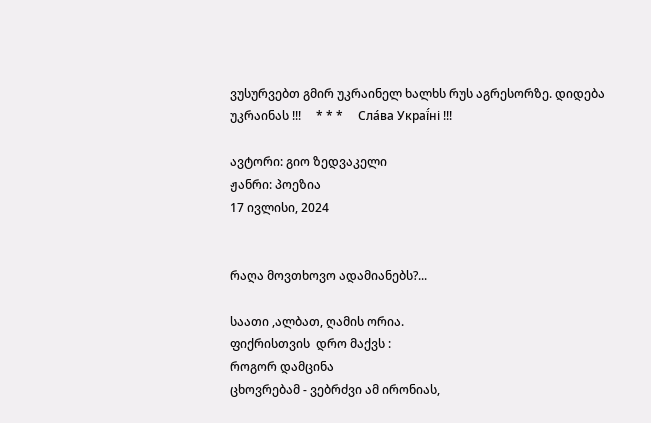ვუსურვებთ გმირ უკრაინელ ხალხს რუს აგრესორზე. დიდება უკრაინას !!!     * * *     Сла́ва Украї́ні !!!

ავტორი: გიო ზედვაკელი
ჟანრი: პოეზია
17 ივლისი, 2024


რაღა მოვთხოვო ადამიანებს?...

საათი ,ალბათ, ღამის ორია.
ფიქრისთვის  დრო მაქვს :
როგორ დამცინა
ცხოვრებამ - ვებრძვი ამ ირონიას,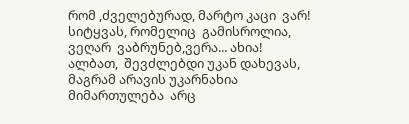რომ ,ძველებურად, მარტო კაცი  ვარ!
სიტყვას, რომელიც  გამისროლია,
ვეღარ  ვაბრუნებ,ვერა... ახია!
ალბათ,  შევძლებდი უკან დახევას,
მაგრამ არავის უკარნახია
მიმართულება  არც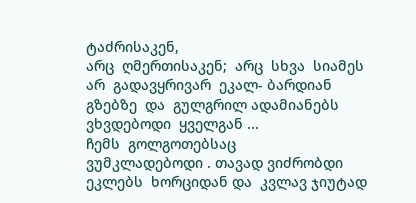ტაძრისაკენ,
არც  ღმერთისაკენ;  არც  სხვა  სიამეს
არ  გადავყრივარ  ეკალ- ბარდიან
გზებზე  და  გულგრილ ადამიანებს
ვხვდებოდი  ყველგან ...
ჩემს  გოლგოთებსაც
ვუმკლადებოდი . თავად ვიძრობდი
ეკლებს  ხორციდან და  კვლავ ჯიუტად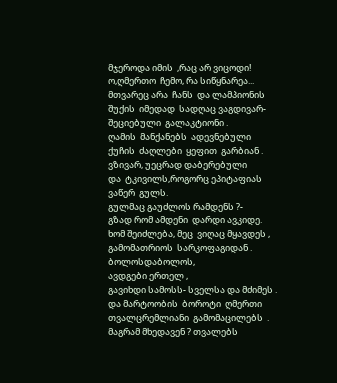მჯეროდა იმის  ,რაც არ ვიცოდი!
ო,ღმერთო  ჩემო, რა სიწყნარეა...
მთვარეც არა  ჩანს  და ლამპიონის
შუქის  იმედად  სადღაც ვაგდივარ-
შეციებული  გალაკტიონი .
ღამის  მანქანებს  ადევნებული
ქუჩის  ძაღლები  ყეფით  გარბიან .
ვზივარ, უეცრად დაბერებული
და  ტკივილს,როგორც ეპიტაფიას
ვაწერ  გულს.
გულმაც გაუძლოს რამდენს ?-
გზად რომ ამდენი  დარდი ავკიდე.
ხომ შეიძლება, მეც  ვიღაც მყავდეს ,
გამომათრიოს  სარკოფაგიდან .
ბოლოსდაბოლოს,
ავდგები ერთელ ,
გავიხდი სამოსს- სველსა და მძიმეს .
და მარტოობის  ბოროტი  ღმერთი
თვალცრემლიანი  გამომაცილებს  .
მაგრამ მხედავენ ? თვალებს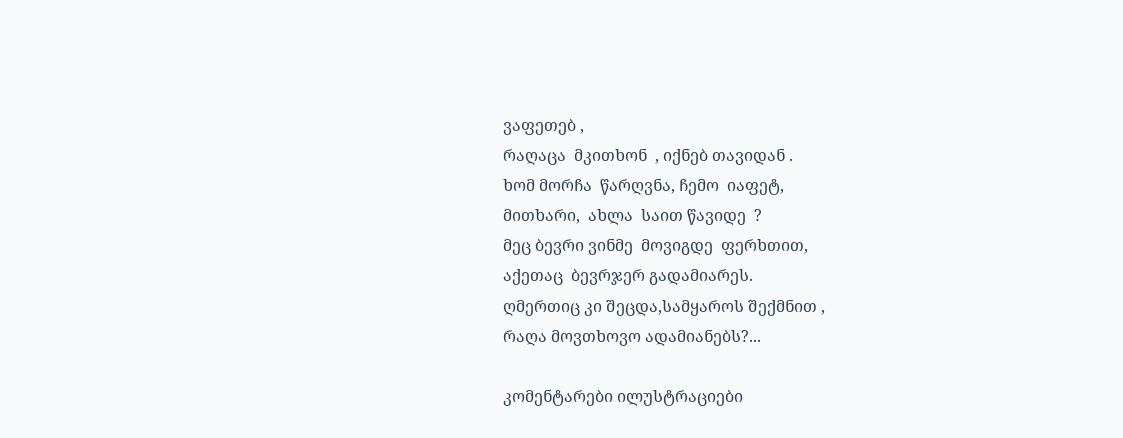ვაფეთებ ,
რაღაცა  მკითხონ  , იქნებ თავიდან .
ხომ მორჩა  წარღვნა, ჩემო  იაფეტ,
მითხარი,  ახლა  საით წავიდე  ?
მეც ბევრი ვინმე  მოვიგდე  ფერხთით,
აქეთაც  ბევრჯერ გადამიარეს.
ღმერთიც კი შეცდა,სამყაროს შექმნით ,
რაღა მოვთხოვო ადამიანებს?...

კომენტარები ილუსტრაციები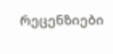რეცენზიები